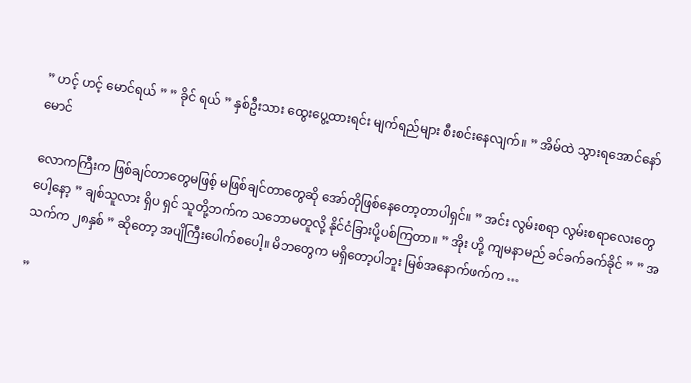” ဟင့် ဟင့် မောင်ရယ် ” ” ခိုင် ရယ် ” နှစ်ဦးသား ထွေးပွေ့ထားရင်း မျက်ရည်များ စီးစင်းနေလျက်။ ” အိမ်ထဲ သွားရအောင်နော် မောင်

လောကကြီးက ဖြစ်ချင်တာတွေမဖြစ့် မဖြစ်ချင်တာတွေဆို အော်တိုဖြစ်နေတော့တာပါရှင်။ ” အင်း လွမ်းစရာ လွမ်းစရာလေးတွေပေါ့နော့ ” ချစ်သူလား ရှိပ ရှင် သူတို့ဘက်က သဘောမတူလို့ နိုင်ငံခြားပို့ပစ်ကြတာ။ ” အိုး ဟို့ ကျမနာမည် ခင်ခက်ခက်ခိုင် ” ” အသက်က ၂၈နှစ် ” ဆိုတော့ အပျိကြီးပေါက်စပေါ့။ မိဘတွေက မရှိတော့ပါဘူး မြစ်အနောက်ဖက်က …

”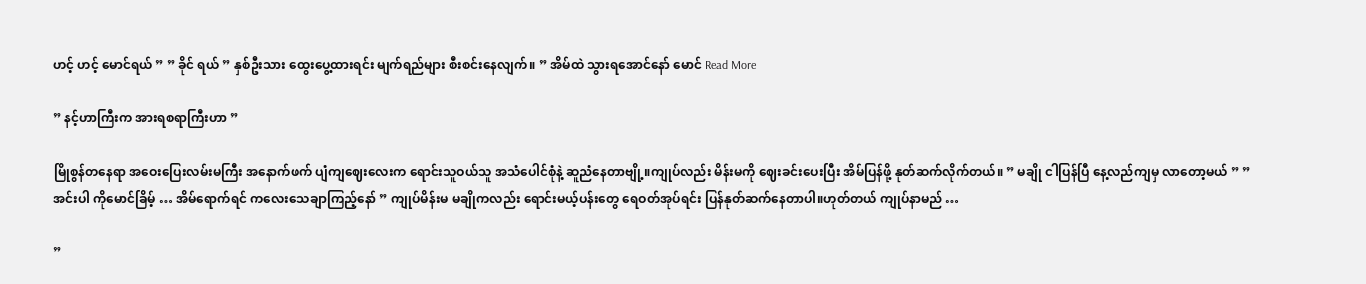ဟင့် ဟင့် မောင်ရယ် ” ” ခိုင် ရယ် ” နှစ်ဦးသား ထွေးပွေ့ထားရင်း မျက်ရည်များ စီးစင်းနေလျက်။ ” အိမ်ထဲ သွားရအောင်နော် မောင် Read More

” နင့်ဟာကြီးက အားရစရာကြီးဟာ ”

မြိုစွန်တနေရာ အဝေးပြေးလမ်းမကြီး အနောက်ဖက် ပျံကျဈေးလေးက ရောင်းသူဝယ်သူ အသံပေါင်စုံနဲ့ ဆူညံနေတာဗျို့။ကျုပ်လည်း မိန်းမကို ဈေးခင်းပေးပြီး အိမ်ပြန်ဖို့ နုတ်ဆက်လိုက်တယ်။ ” မချို ငါပြန်ပြီ နေ့လည်ကျမှ လာတော့မယ် ” ” အင်းပါ ကိုမောင်ခြိမ့် … အိမ်ရောက်ရင် ကလေးသေချာကြည့်နော် ” ကျုပ်မိန်းမ မချိုကလည်း ရောင်းမယ့်ပန်းတွေ ရေဝတ်အုပ်ရင်း ပြန်နုတ်ဆက်နေတာပါ။ဟုတ်တယ် ကျုပ်နာမည် …

”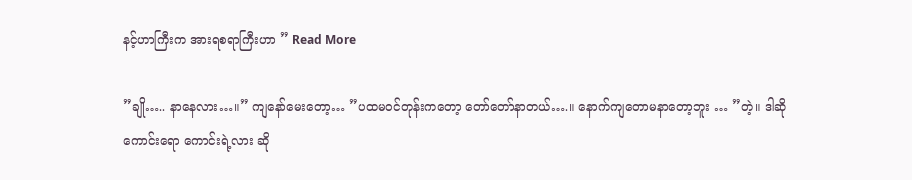နင့်ဟာကြီးက အားရစရာကြီးဟာ ” Read More

”ချို….. နာနေလား…။” ကျနော်မေးတော့… ”ပထမဝင်တုန်းကတော့ တော်တော်နာတယ်….။ နောက်ကျတောမနာတော့ဘူး … ”တဲ့။ ဒါဆို ကောင်းရော ကောင်းရဲ့လား ဆို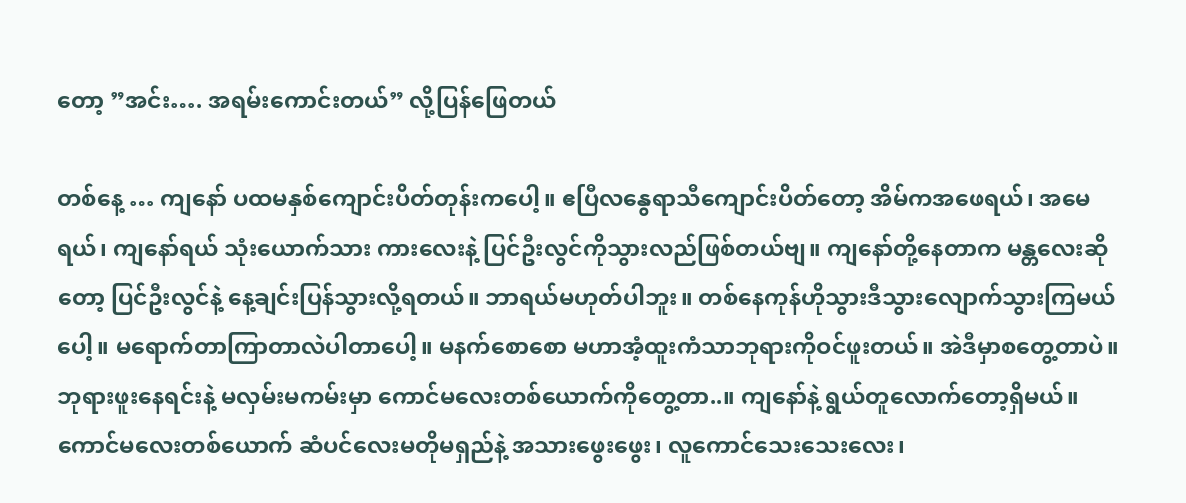တော့ ”အင်း…. အရမ်းကောင်းတယ်” လို့ပြန်ဖြေတယ်

တစ်နေ့ … ကျနော် ပထမနှစ်ကျောင်းပိတ်တုန်းကပေါ့။ ဧပြီလနွေရာသီကျောင်းပိတ်တော့ အိမ်ကအဖေရယ်၊ အမေရယ်၊ ကျနော်ရယ် သုံးယောက်သား ကားလေးနဲ့ ပြင်ဦးလွင်ကိုသွားလည်ဖြစ်တယ်ဗျ။ ကျနော်တို့နေတာက မန္တလေးဆိုတော့ ပြင်ဦးလွင်နဲ့ နေ့ချင်းပြန်သွားလို့ရတယ်။ ဘာရယ်မဟုတ်ပါဘူး။ တစ်နေကုန်ဟိုသွားဒီသွားလျောက်သွားကြမယ်ပေါ့။ မရောက်တာကြာတာလဲပါတာပေါ့။ မနက်စောစော မဟာအံ့ထူးကံသာဘုရားကိုဝင်ဖူးတယ်။ အဲဒီမှာစတွေ့တာပဲ။ ဘုရားဖူးနေရင်းနဲ့ မလှမ်းမကမ်းမှာ ကောင်မလေးတစ်ယောက်ကိုတွေ့တာ..။ ကျနော်နဲ့ ရွယ်တူလောက်တော့ရှိမယ်။ ကောင်မလေးတစ်ယောက် ဆံပင်လေးမတိုမရှည်နဲ့ အသားဖွေးဖွေး၊ လူကောင်သေးသေးလေး၊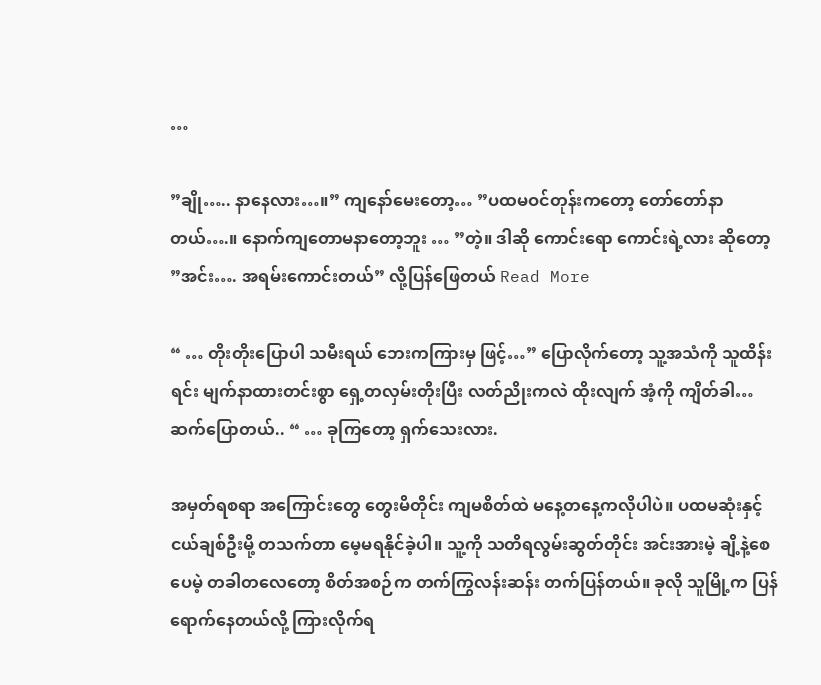…

”ချို….. နာနေလား…။” ကျနော်မေးတော့… ”ပထမဝင်တုန်းကတော့ တော်တော်နာတယ်….။ နောက်ကျတောမနာတော့ဘူး … ”တဲ့။ ဒါဆို ကောင်းရော ကောင်းရဲ့လား ဆိုတော့ ”အင်း…. အရမ်းကောင်းတယ်” လို့ပြန်ဖြေတယ် Read More

“ … တိုးတိုးပြောပါ သမီးရယ် ဘေးကကြားမှ ဖြင့်…” ပြောလိုက်တော့ သူ့အသံကို သူထိန်းရင်း မျက်နာထားတင်းစွာ ရှေ့တလှမ်းတိုးပြီး လတ်ညိုးကလဲ ထိုးလျက် အံ့ကို ကျိတ်ခါ… ဆက်ပြောတယ်.. “ … ခုကြတော့ ရှက်သေးလား.

အမှတ်ရစရာ အကြောင်းတွေ တွေးမိတိုင်း ကျမစိတ်ထဲ မနေ့တနေ့ကလိုပါပဲ။ ပထမဆုံးနှင့် ငယ်ချစ်ဦးမို့ တသက်တာ မေ့မရနိုင်ခဲ့ပါ။ သူ့ကို သတိရလွမ်းဆွတ်တိုင်း အင်းအားမဲ့ ချိ့နဲ့စေပေမဲ့ တခါတလေတော့ စိတ်အစဉ်က တက်ကြွလန်းဆန်း တက်ပြန်တယ်။ ခုလို သူမြို့က ပြန်ရောက်နေတယ်လို့ ကြားလိုက်ရ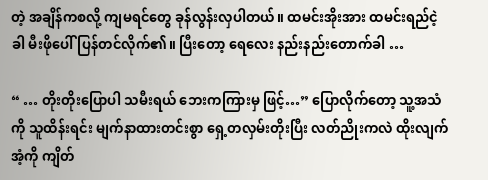တဲ့ အချိန်ကစလို့ ကျမရင်တွေ ခုန်လွန်းလှပါတယ်။ ထမင်းအိုးအား ထမင်းရည်ငဲ့ခါ မီးဖိုပေါ်ပြန်တင်လိုက်၏။ ပြီးတော့ ရေလေး နည်းနည်းတောက်ခါ …

“ … တိုးတိုးပြောပါ သမီးရယ် ဘေးကကြားမှ ဖြင့်…” ပြောလိုက်တော့ သူ့အသံကို သူထိန်းရင်း မျက်နာထားတင်းစွာ ရှေ့တလှမ်းတိုးပြီး လတ်ညိုးကလဲ ထိုးလျက် အံ့ကို ကျိတ်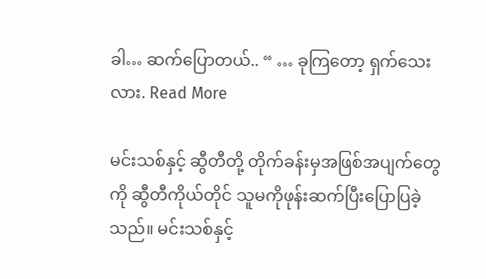ခါ… ဆက်ပြောတယ်.. “ … ခုကြတော့ ရှက်သေးလား. Read More

မင်းသစ်နှင့် ဆွီတီတို့ တိုက်ခန်းမှအဖြစ်အပျက်တွေကို ဆွီတီကိုယ်တိုင် သူမကိုဖုန်းဆက်ပြီးပြောပြခဲ့သည်။ မင်းသစ်နှင့်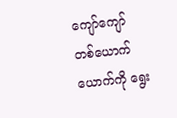ကျော်ကျော် တစ်ယောက်ယောက်ကို ရွေး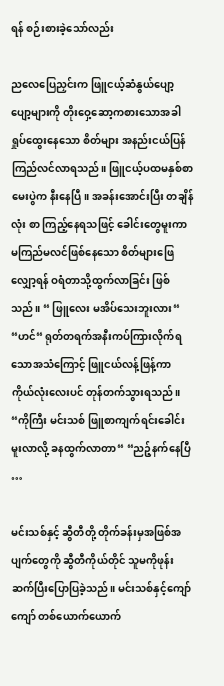ရန် စဉ်းစားခဲ့သော်လည်း

ညလေပြေညှင်းက ဖြူငယ့်ဆံနွယ်ပျော့ပျော့များကို တိုးဝှေ့ဆော့ကစားသောအခါ ရှုပ်ထွေးနေသော စိတ်များ အနည်းငယ်ပြန်ကြည်လင်လာရသည်။ ဖြူငယ့်ပထမနှစ်စာမေးပွဲက နီးနေပြီ။ အခန်းအောင်းပြီး တချိန်လုံး စာ ကြည့်နေရသဖြင့် ခေါင်းတွေမူးကာ မကြည်မလင်ဖြစ်နေသော စိတ်များဖြေလျှော့ရန် ဝရံတာသို့ထွက်လာခြင်း ဖြစ်သည်။ “ ဖြူလေး မအိပ်သေးဘူးလား“ “ဟင်“ ရုတ်တရက်အနီးကပ်ကြားလိုက်ရသောအသံကြောင့် ဖြူငယ်လန့်ဖြန့်ကာ ကိုယ်လုံးလေးပင် တုန်တက်သွားရသည်။ “ကိုကြီး မင်းသစ် ဖြူစာကျက်ရင်းခေါင်းမူးလာလို့ ခနထွက်လာတာ“ “ညဉ့်နက်နေပြီ …

မင်းသစ်နှင့် ဆွီတီတို့ တိုက်ခန်းမှအဖြစ်အပျက်တွေကို ဆွီတီကိုယ်တိုင် သူမကိုဖုန်းဆက်ပြီးပြောပြခဲ့သည်။ မင်းသစ်နှင့်ကျော်ကျော် တစ်ယောက်ယောက်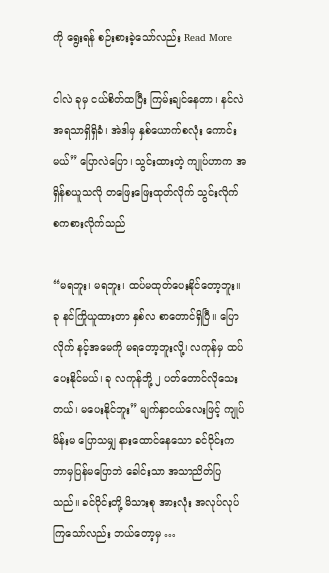ကို ရွေးရန် စဉ်းစားခဲ့သော်လည်း Read More

ငါလဲ ခုမှ ငယ်စိတ်ထပြီး ကြမ်းချင်နေတာ၊ နင်လဲ အရသာရှိရှိခံ၊ အဲဒါမှ နှစ်ယောက်စလုံး ကောင်းမယ်” ပြောလဲပြော၊ သွင်းထားတဲ့ ကျုပ်ဟာက အရှိန်စယူသလို တဖြေးဖြေးထုတ်လိုက် သွင်းလိုက် စကစားလိုက်သည်

“မရဘူး၊ မရဘူး၊ ထပ်မထုတ်ပေးနိုင်တော့ဘူး။ ခု နင်ကြိုယူထားတာ နှစ်လ စာတောင်ရှိပြီ။ ပြောလိုက် နင့်အမေကို မရတော့ဘူးလို့၊ လကုန်မှ ထပ်ပေးနိုင်မယ်၊ ခု လကုန်ဘို့ ၂ ပတ်တောင်လိုသေးတယ်၊ မပေးနိုင်ဘူး” မျက်နှာငယ်လေးဖြင့် ကျုပ်မိန်းမ ပြောသမျှ နားထောင်နေသော ခင်ဝိုင်းက ဘာမှပြန်မပြောဘဲ ခေါင်းသာ အသာညိတ်ပြသည်။ ခင်ဝိုင်းတို့ မိသားစု အားလုံး အလုပ်လုပ်ကြသော်လည်း ဘယ်တော့မှ …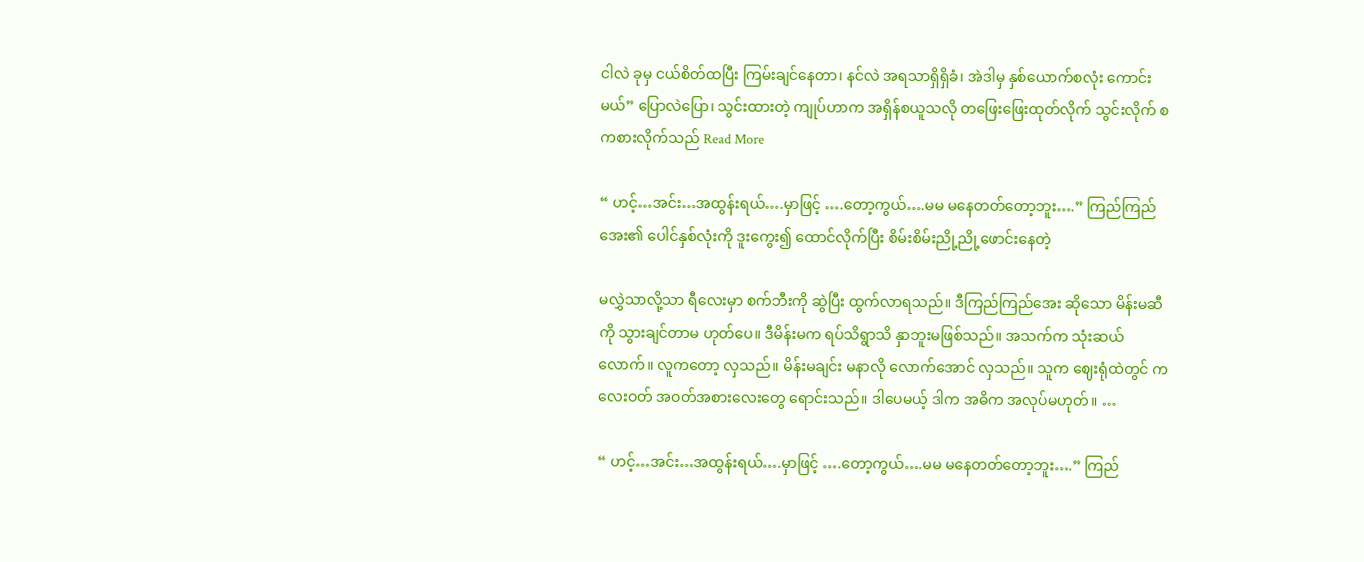ငါလဲ ခုမှ ငယ်စိတ်ထပြီး ကြမ်းချင်နေတာ၊ နင်လဲ အရသာရှိရှိခံ၊ အဲဒါမှ နှစ်ယောက်စလုံး ကောင်းမယ်” ပြောလဲပြော၊ သွင်းထားတဲ့ ကျုပ်ဟာက အရှိန်စယူသလို တဖြေးဖြေးထုတ်လိုက် သွင်းလိုက် စကစားလိုက်သည် Read More

“ ဟင့်…အင်း…အထွန်းရယ်….မှာဖြင့် ….တော့ကွယ်….မမ မနေတတ်တော့ဘူး….” ကြည်ကြည်အေး၏ ပေါင်နှစ်လုံးကို ဒူးကွေး၍ ထောင်လိုက်ပြီး စိမ်းစိမ်းညို့ညို့ဖောင်းနေတဲ့

မလွှဲသာလို့သာ ရီလေးမှာ စက်ဘီးကို ဆွဲပြီး ထွက်လာရသည်။ ဒီကြည်ကြည်အေး ဆိုသော မိန်းမဆီကို သွားချင်တာမ ဟုတ်ပေ။ ဒီမိန်းမက ရပ်သိရွာသိ နှာဘူးမဖြစ်သည်။ အသက်က သုံးဆယ်လောက်။ လူကတော့ လှသည်။ မိန်းမချင်း မနာလို လောက်အောင် လှသည်။ သူက ဈေးရုံထဲတွင် ကလေးဝတ် အဝတ်အစားလေးတွေ ရောင်းသည်။ ဒါပေမယ့် ဒါက အဓိက အလုပ်မဟုတ်။ …

“ ဟင့်…အင်း…အထွန်းရယ်….မှာဖြင့် ….တော့ကွယ်….မမ မနေတတ်တော့ဘူး….” ကြည်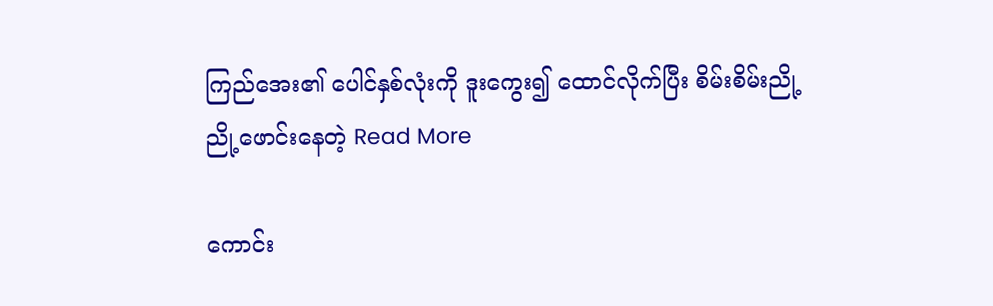ကြည်အေး၏ ပေါင်နှစ်လုံးကို ဒူးကွေး၍ ထောင်လိုက်ပြီး စိမ်းစိမ်းညို့ညို့ဖောင်းနေတဲ့ Read More

ကောင်း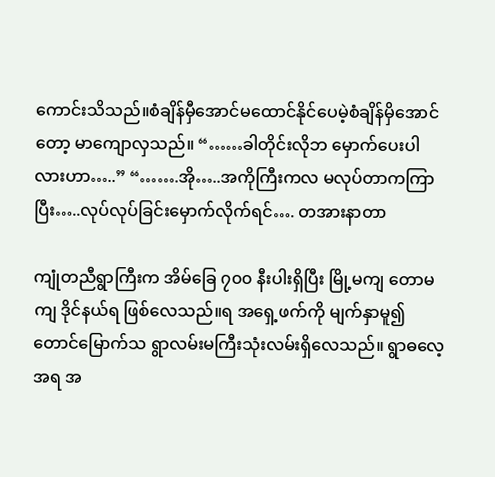ကောင်းသိသည်။စံချိန်မှီအောင်မထောင်နိုင်ပေမဲ့စံချိန်မှိအောင်တော့ မာကျောလှသည်။ “……ခါတိုင်းလိုဘ မှောက်ပေးပါလားဟာ…..” “…….အို…..အကိုကြီးကလ မလုပ်တာကကြာပြီး…..လုပ်လုပ်ခြင်းမှောက်လိုက်ရင်…. တအားနာတာ

ကျုံတညီရွာကြီးက အိမ်ခြေ ၇၀၀ နီးပါးရှိပြီး မြို့မကျ တောမကျ ဒိုင်နယ်ရ ဖြစ်လေသည်။ရ အရှေ့ဖက်ကို မျက်နှာမူ၍တောင်မြောက်သ ရွာလမ်းမကြီးသုံးလမ်းရှိလေသည်။ ရွာဓလေ့အရ အ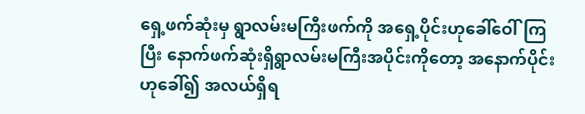ရှေ့ဖက်ဆုံးမှ ရွာလမ်းမကြီးဖက်ကို အရှေ့ပိုင်းဟုခေါ်ဝေါ်ကြပြီး နောက်ဖက်ဆုံးရှိရွာလမ်းမကြီးအပိုင်းကိုတော့ အနောက်ပိုင်းဟုခေါ်၍ အလယ်ရှိရ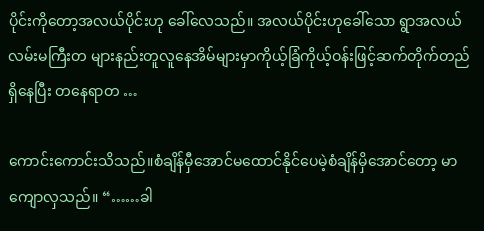ပိုင်းကိုတော့အလယ်ပိုင်းဟု ခေါ်လေသည်။ အလယ်ပိုင်းဟုခေါ်သော ရွာအလယ်လမ်းမကြီးတ များနည်းတူလူနေအိမ်များမှာကိုယ့်ခြံကိုယ့်ဝန်းဖြင့်ဆက်တိုက်တည်ရှိနေပြီး တနေရာတ …

ကောင်းကောင်းသိသည်။စံချိန်မှီအောင်မထောင်နိုင်ပေမဲ့စံချိန်မှိအောင်တော့ မာကျောလှသည်။ “……ခါ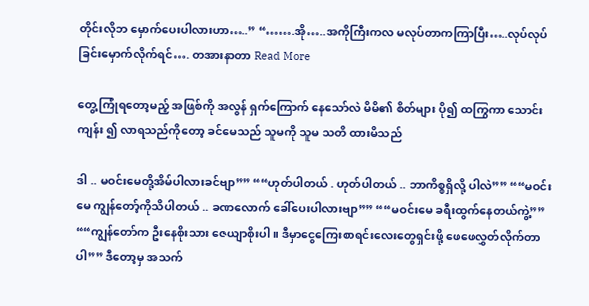တိုင်းလိုဘ မှောက်ပေးပါလားဟာ…..” “…….အို…..အကိုကြီးကလ မလုပ်တာကကြာပြီး…..လုပ်လုပ်ခြင်းမှောက်လိုက်ရင်…. တအားနာတာ Read More

တွေ့ကြုံရတော့မည့် အဖြစ်ကို အလွန် ရှက်ကြောက် နေသော်လဲ မိမိ၏ စိတ်များ ပို၍ ထကြွကာ သောင်းကျန်း ၍ လာရသည်ကိုတော့ ခင်မေသည် သူမကို သူမ သတိ ထားမိသည်

ဒါ .. မဝင်းမေတို့အိမ်ပါလားခင်ဗျာ”” ““ဟုတ်ပါတယ် . ဟုတ်ပါတယ် .. ဘာကိစ္စရှိလို့ ပါလဲ”” ““မဝင်းမေ ကျွန်တော့်ကိုသိပါတယ် .. ခဏလောက် ခေါ်ပေးပါလားဗျာ”” ““မဝင်းမေ ခရီးထွက်နေတယ်ကွဲ့”” ““ကျွန်တော်က ဦးနေစိုးသား ဇေယျာစိုးပါ။ ဒီမှာငွေကြေးစာရင်းလေးတွေရှင်းဖို့ ဖေဖေလွှတ်လိုက်တာပါ”” ဒီတော့မှ အသက်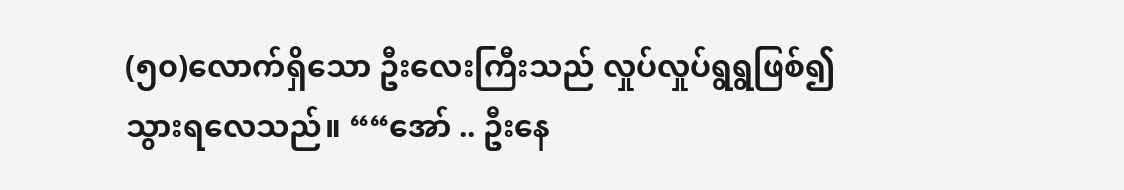(၅၀)လောက်ရှိသော ဦးလေးကြီးသည် လှုပ်လှုပ်ရွရွဖြစ်၍ သွားရလေသည်။ ““အော် .. ဦးနေ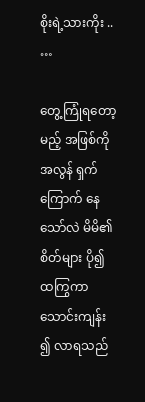စိုးရဲ့သားကိုး .. …

တွေ့ကြုံရတော့မည့် အဖြစ်ကို အလွန် ရှက်ကြောက် နေသော်လဲ မိမိ၏ စိတ်များ ပို၍ ထကြွကာ သောင်းကျန်း ၍ လာရသည်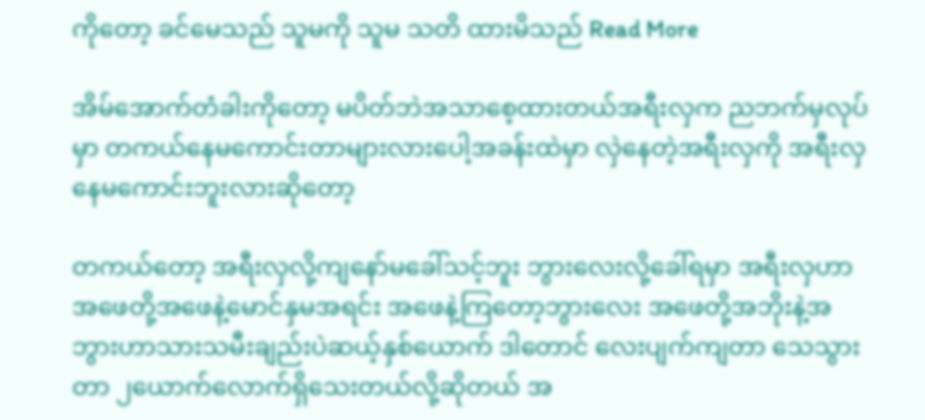ကိုတော့ ခင်မေသည် သူမကို သူမ သတိ ထားမိသည် Read More

အိမ်အောက်တံခါးကိုတော့ မပိတ်ဘဲအသာစေ့ထားတယ်အရီးလှက ညဘက်မှလုပ်မှာ တကယ်နေမကောင်းတာများလားပေါ့အခန်းထဲမှာ လှဲနေတဲ့အရီးလှကို အရီးလှနေမကောင်းဘူးလားဆိုတော့

တကယ်တော့ အရီးလှလို့ကျနော်မခေါ်သင့်ဘူး ဘွားလေးလို့ခေါ်ရမှာ အရီးလှဟာ အဖေတို့အဖေနဲ့မောင်နှမအရင်း အဖေနဲ့ကြတော့ဘွားလေး အဖေတို့အဘိုးနဲ့အဘွားဟာသားသမီးချည်းပဲဆယ့်နှစ်ယောက် ဒါတောင် လေးပျက်ကျတာ သေသွားတာ ၂ယောက်လောက်ရှိသေးတယ်လို့ဆိုတယ် အ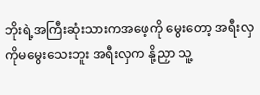ဘိုးရဲ့အကြီးဆုံးသားကအဖေ့ကို မွေးတော့ အရီးလှကိုမမွေးသေးဘူး အရီးလှက နို့ညှာ သူ့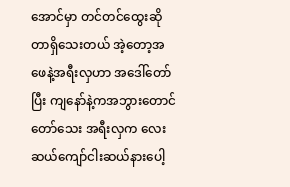အောင်မှာ တင်တင်ထွေးဆိုတာရှိသေးတယ် အဲ့တော့အဖေနဲ့အရီးလှဟာ အဒေါ်တော်ပြီး ကျနော်နဲ့ကအဘွားတောင်တော်သေး အရီးလှက လေးဆယ်ကျော်ငါးဆယ်နားပေါ့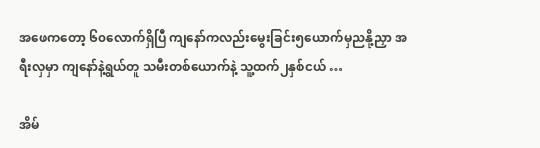အဖေကတော့ ၆၀လောက်ရှိပြီ ကျနော်ကလည်းမွေးခြင်း၅ယောက်မှညနို့ညှာ အရီးလှမှာ ကျနော်နဲ့ရွယ်တူ သမီးတစ်ယောက်နဲ့ သူ့ထက်၂နှစ်ငယ် …

အိမ်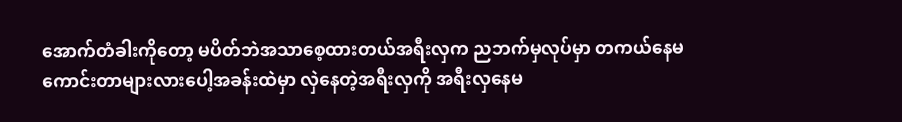အောက်တံခါးကိုတော့ မပိတ်ဘဲအသာစေ့ထားတယ်အရီးလှက ညဘက်မှလုပ်မှာ တကယ်နေမကောင်းတာများလားပေါ့အခန်းထဲမှာ လှဲနေတဲ့အရီးလှကို အရီးလှနေမ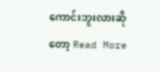ကောင်းဘူးလားဆိုတော့ Read More